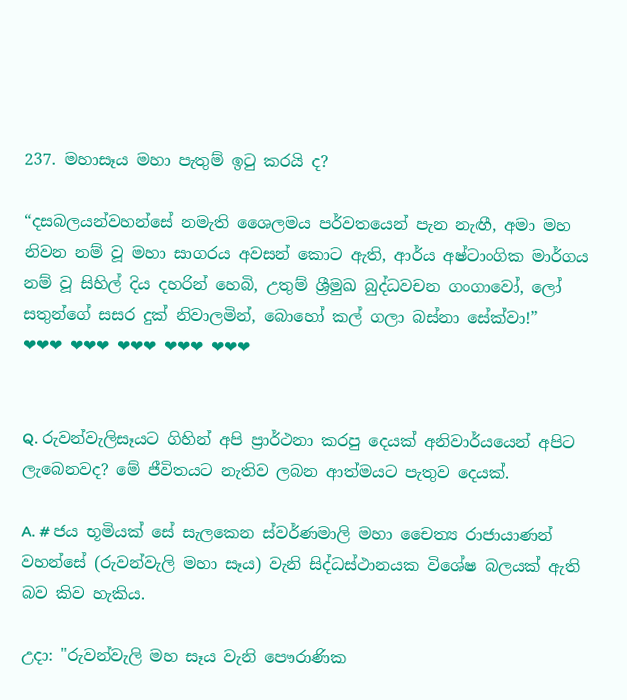237. මහාසෑය මහා පැතුම් ඉටු කරයි ද?

“දසබලයන්වහන්සේ නමැති ශෛලමය පර්වතයෙන් පැන නැඟී, අමා මහ නිවන නම් වූ මහා සාගරය අවසන් කොට ඇති, ආර්ය අෂ්ටාංගික මාර්ගය නම් වූ සිහිල් දිය දහරින් හෙබි, උතුම් ශ්‍රීමුඛ බුද්ධවචන ගංගාවෝ, ලෝ සතුන්ගේ සසර දුක් නිවාලමින්, බොහෝ කල් ගලා බස්නා සේක්වා!”
❤❤❤ ❤❤❤ ❤❤❤ ❤❤❤ ❤❤❤


Q. රුවන්වැලිසෑයට ගිහින් අපි ප්‍රාර්ථනා කරපු දෙයක් අනිවාර්යයෙන් අපිට ලැබෙනවද? මේ ජීවිතයට නැතිව ලබන ආත්මයට පැතුව දෙයක්.

A. # ජය භූමියක් සේ සැලකෙන ස්වර්ණමාලි මහා චෛත්‍ය රාජායාණන් වහන්සේ (රුවන්වැලි මහා සෑය) වැනි සිද්ධස්ථානයක විශේෂ බලයක් ඇති බව කිව හැකිය.

උදා: "රුවන්වැලි මහ සෑය වැනි පෞරාණික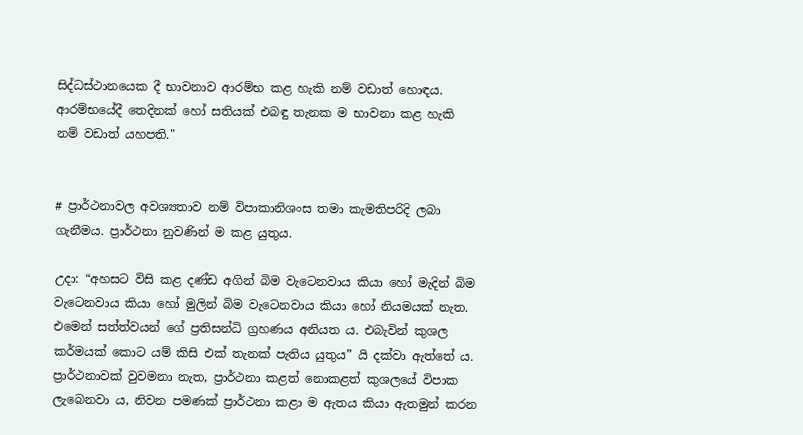සිද්ධස්ථානයෙක දී භාවනාව ආරම්භ කළ හැකි නම් වඩාත් හොඳය. ආරම්භයේදී තෙදිනක් හෝ සතියක් එබඳු තැනක ම භාවනා කළ හැකි නම් වඩාත් යහපති."


# ප්‍රාර්ථනාවල අවශ්‍යතාව නම් විපාකානිශංස තමා කැමතිපරිදි ලබා ගැනීමය. ප්‍රාර්ථනා නුවණින් ම කළ යුතුය.

උදා: “අහසට විසි කළ දණ්ඩ අගින් බිම වැටෙනවාය කියා හෝ මැදින් බිම වැටෙනවාය කියා හෝ මුලින් බිම වැටෙනවාය කියා හෝ නියමයක් නැත. එමෙන් සත්ත්වයන් ගේ ප්‍ර‍තිසන්ධි ග්‍ර‍හණය අනියත ය. එබැවින් කුශල කර්මයක් කොට යම් කිසි එක් තැනක් පැතිය යුතුය” යි දක්වා ඇත්තේ ය. ප්‍රාර්ථනාවක් වුවමනා නැත, ප්‍රාර්ථනා කළත් නොකළත් කුශලයේ විපාක ලැබෙනවා ය, නිවන පමණක් ප්‍රාර්ථනා කළා ම ඇතය කියා ඇතමුන් කරන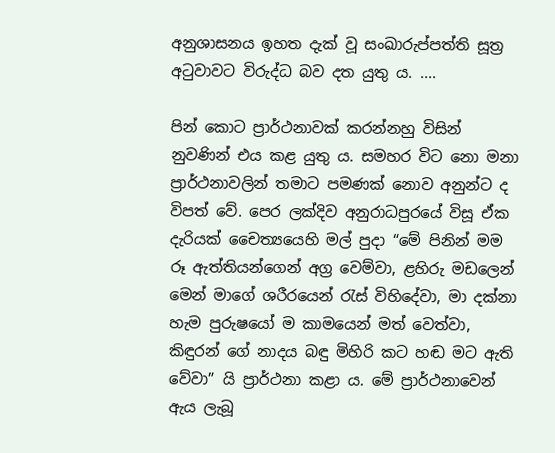අනුශාසනය ඉහත දැක් වූ සංඛාරුප්පත්ති සූත්‍ර‍ අටුවාවට විරුද්ධ බව දත යුතු ය. ....

පින් කොට ප්‍රාර්ථනාවක් කරන්නහු විසින් නුවණින් එය කළ යුතු ය. සමහර විට නො මනා ප්‍රාර්ථනාවලින් තමාට පමණක් නොව අනුන්ට ද විපත් වේ. පෙර ලක්දිව අනුරාධපුරයේ විසූ ඒක දැරියක් චෛත්‍යයෙහි මල් පුදා “මේ පිනින් මම රූ ඇත්තියන්ගෙන් අග්‍ර‍ වෙම්වා, ළහිරු මඩලෙන් මෙන් මාගේ ශරීරයෙන් රැස් විහිදේවා, මා දක්නා හැම පුරුෂයෝ ම කාමයෙන් මත් වෙත්වා, කිඳුරන් ගේ නාදය බඳු මිහිරි කට හඬ මට ඇති වේවා” යි ප්‍රාර්ථනා කළා ය. මේ ප්‍රාර්ථනාවෙන් ඇය ලැබූ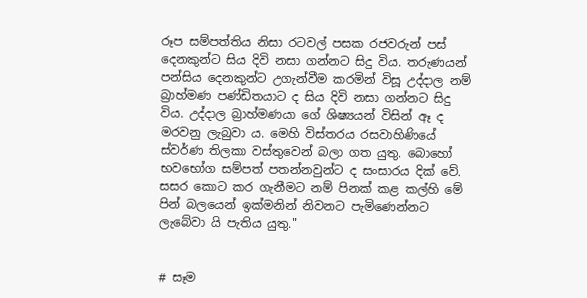රූප සම්පත්තිය නිසා රටවල් පසක රජවරුන් පස් දෙනකුන්ට සිය දිවි නසා ගන්නට සිදු විය. තරුණයන් පන්සිය දෙනකුන්ට උගැන්වීම කරමින් විසූ උද්දාල නම් බ්‍රාහ්මණ පණ්ඩිතයාට ද සිය දිවි නසා ගන්නට සිදු විය. උද්දාල බ්‍රාහ්මණයා ගේ ශිෂ්‍යයන් විසින් ඈ ද මරවනු ලැබුවා ය. මෙහි විස්තරය රසවාහිණියේ ස්වර්ණ තිලකා වස්තුවෙන් බලා ගත යුතු. බොහෝ භවභෝග සම්පත් පතන්නවුන්ට ද සංසාරය දික් වේ. සසර කොට කර ගැනීමට නම් පිනක් කළ කල්හි මේ පින් බලයෙන් ඉක්මනින් නිවනට පැමිණෙන්නට ලැබේවා යි පැතිය යුතු."


# සෑම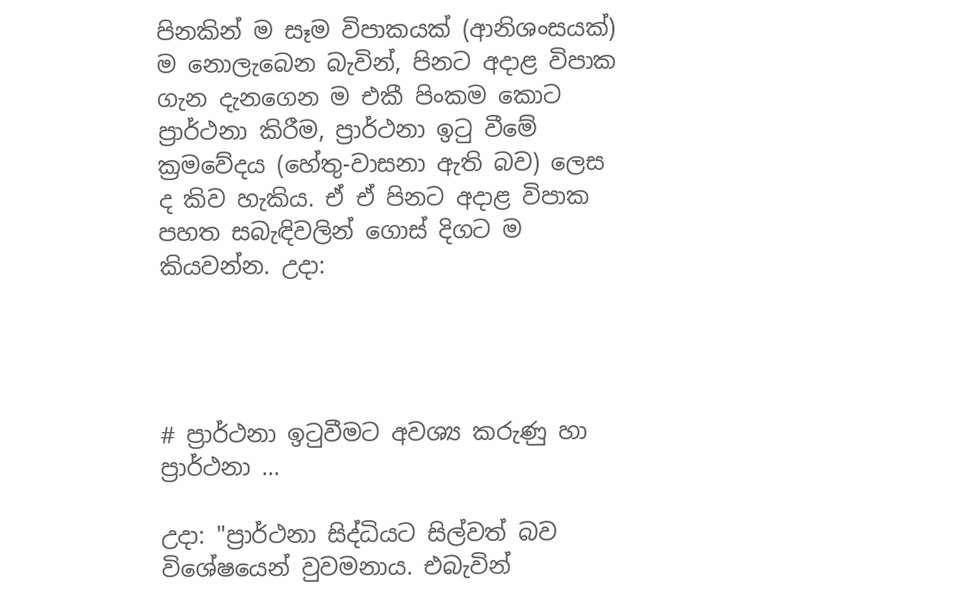පිනකින් ම සෑම විපාකයක් (ආනිශංසයක්) ම නොලැබෙන බැවින්, පිනට අදාළ විපාක ගැන දැනගෙන ම එකී පිංකම කොට ප්‍රාර්ථනා කිරීම, ප්‍රාර්ථනා ඉටු වීමේ ක්‍රමවේදය (හේතු-වාසනා ඇති බව) ලෙස ද කිව හැකිය. ඒ ඒ පිනට අදාළ විපාක පහත සබැඳිවලින් ගොස් දිගට ම කියවන්න. උදා:




# ප්‍රාර්ථනා ඉටුවීමට අවශ්‍ය කරුණු හා ප්‍රාර්ථනා ...

උදා: "ප්‍රාර්ථනා සිද්ධියට සිල්වත් බව විශේෂයෙන් වුවමනාය. එබැවින්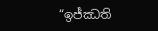“ඉජ්ඣති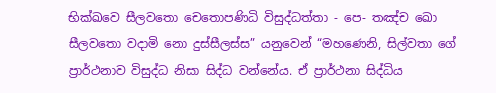භික්ඛවෙ සීලවතො චෙතොපණිධි විසුද්ධත්තා - පෙ- තඤ්ච ඛො සීලවතො වදාමි නො දුස්සීලස්ස” යනුවෙන් “මහණෙනි, සිල්වතා ගේ ප්‍රාර්ථනාව විසුද්ධ නිසා සිද්ධ වන්නේය. ඒ ප්‍රාර්ථනා සිද්ධිය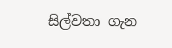සිල්වතා ගැන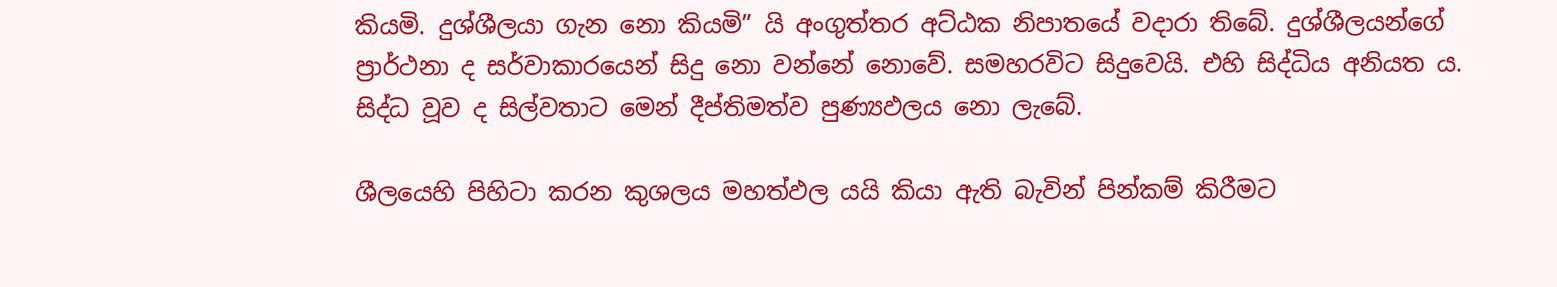කියමි. දුශ්ශීලයා ගැන නො කියමි” යි අංගුත්තර අට්ඨක නිපාතයේ වදාරා තිබේ. දුශ්ශීලයන්ගේ ප්‍රාර්ථනා ද සර්වාකාරයෙන් සිදු නො වන්නේ නොවේ. සමහරවිට සිදුවෙයි. එහි සිද්ධිය අනියත ය. සිද්ධ වූව ද සිල්වතාට මෙන් දීප්තිමත්ව පුණ්‍යඵලය නො ලැබේ.

ශීලයෙහි පිහිටා කරන කුශලය මහත්ඵල යයි කියා ඇති බැවින් පින්කම් කිරීමට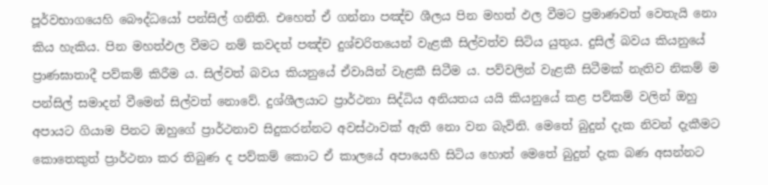පූර්වභාගයෙහි බෞද්ධයෝ පන්සිල් ගනිති. එහෙත් ඒ ගන්නා පඤ්ච ශීලය පින මහත් ඵල වීමට ප්‍රමාණවත් වෙතැයි නො කිය හැකිය. පින මහත්ඵල වීමට නම් කවදත් පඤ්ච දුශ්චරිතයෙන් වැළකී සිල්වත්ව සිටිය යුතුය. දුසිල් බවය කියනුයේ ප්‍රාණඝාතාදී පව්කම් කිරීම ය. සිල්වත් බවය කියනුයේ ඒවායින් වැළකී සිටීම ය. පව්වලින් වැළකී සිටීමක් නැතිව නිකම් ම පන්සිල් සමාදන් වීමෙන් සිල්වත් නොවේ. දුශ්ශීලයාට ප්‍රාර්ථනා සිද්ධිය අනියතය යයි කියනුයේ කළ පව්කම් වලින් ඔහු අපායට ගියාම පිනට ඔහුගේ ප්‍රාර්ථනාව සිදුකරන්නට අවස්ථාවක් ඇති නො වන බැවිනි. මෙතේ බුදුන් දැක නිවන් දැකීමට කොතෙකුත් ප්‍රාර්ථනා කර තිබුණ ද පව්කම් කොට ඒ කාලයේ අපායෙහි සිටිය හොත් මෙතේ බුදුන් දැක බණ අසන්නට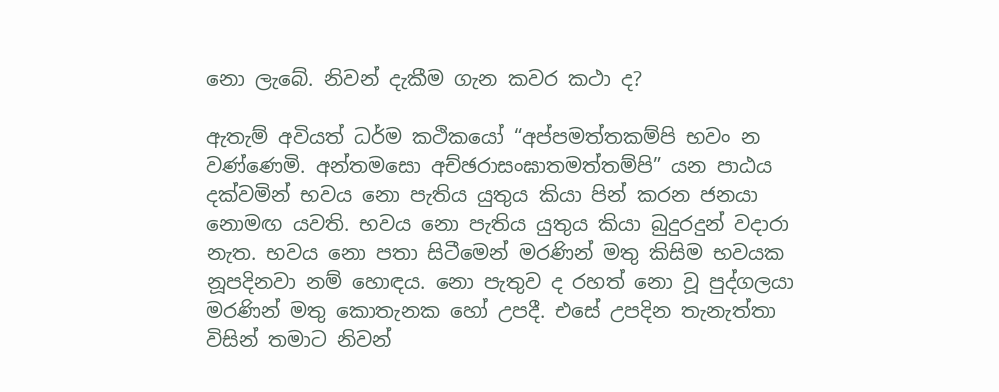නො ලැබේ. නිවන් දැකීම ගැන කවර කථා ද?

ඇතැම් අවියත් ධර්ම කථිකයෝ “අප්පමත්තකම්පි භවං න වණ්ණෙමි. අන්තමසො අච්ඡරාසංඝාතමත්තම්පි” යන පාඨය දක්වමින් භවය නො පැතිය යුතුය කියා පින් කරන ජනයා නොමඟ යවති. භවය නො පැතිය යුතුය කියා බුදුරදුන් වදාරා නැත. භවය නො පතා සිටීමෙන් මරණින් මතු කිසිම භවයක නූපදිනවා නම් හොඳය. නො පැතුව ද රහත් නො වූ පුද්ගලයා මරණින් මතු කොතැනක හෝ උපදී. එසේ උපදින තැනැත්තා විසින් තමාට නිවන්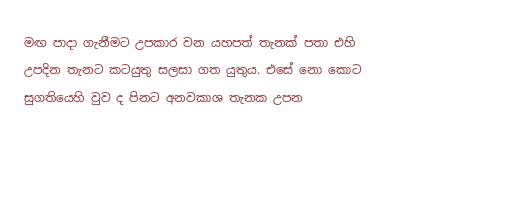මඟ පාදා ගැනීමට උපකාර වන යහපත් තැනක් පතා එහි උපදින තැනට කටයුතු සලසා ගත යුතුය. එසේ නො කොට සුගතියෙහි වුව ද පිනට අනවකාශ තැනක උපන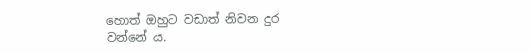හොත් ඔහුට වඩාත් නිවන දුර වන්නේ ය.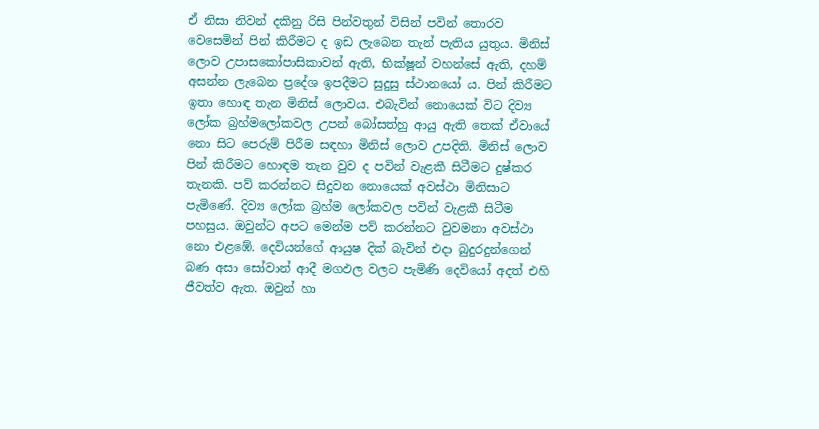ඒ නිසා නිවන් දකිනු රිසි පින්වතුන් විසින් පවින් තොරව වෙසෙමින් පින් කිරීමට ද ඉඩ ලැබෙන තැන් පැතිය යුතුය. මිනිස් ලොව උපාසකෝපාසිකාවන් ඇති, භික්ෂූන් වහන්සේ ඇති, දහම් අසන්න ලැබෙන ප්‍රදේශ ඉපදීමට සුදුසු ස්ථානයෝ ය. පින් කිරීමට ඉතා හොඳ තැන මිනිස් ලොවය. එබැවින් නොයෙක් විට දිව්‍ය ලෝක බ්‍රහ්මලෝකවල උපන් බෝසත්හු ආයු ඇති තෙක් ඒවායේ නො සිට පෙරුම් පිරීම සඳහා මිනිස් ලොව උපදිති. මිනිස් ලොව පින් කිරීමට හොඳම තැන වුව ද පවින් වැළකී සිටීමට දුෂ්කර තැනකි. පව් කරන්නට සිදුවන නොයෙක් අවස්ථා මිනිසාට පැමිණේ. දිව්‍ය ලෝක බ්‍රහ්ම ලෝකවල පවින් වැළකී සිටීම පහසුය. ඔවුන්ට අපට මෙන්ම පව් කරන්නට වුවමනා අවස්ථා නො එළඹේ. දෙවියන්ගේ ආයුෂ දික් බැවින් එදා බුදුරදුන්ගෙන් බණ අසා සෝවාන් ආදී මගඵල වලට පැමිණි දෙවියෝ අදත් එහි ජීවත්ව ඇත. ඔවුන් හා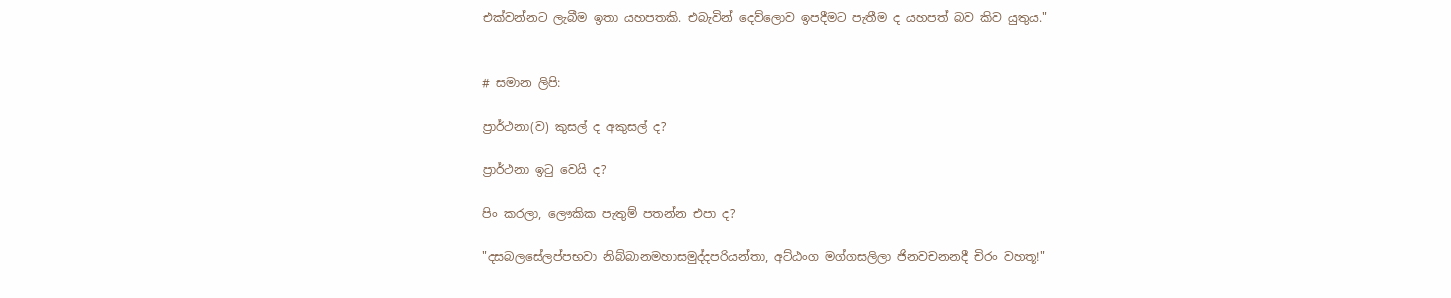එක්වන්නට ලැබීම ඉතා යහපතකි. එබැවින් දෙව්ලොව ඉපදීමට පැතීම ද යහපත් බව කිව යුතුය."


# සමාන ලිපි:

ප්‍රාර්ථනා(ව) කුසල් ද අකුසල් ද?

ප්‍රාර්ථනා ඉටු වෙයි ද?

පිං කරලා, ලෞකික පැතුම් පතන්න එපා ද?

"දසබලසේලප්පභවා නිබ්බානමහාසමුද්දපරියන්තා, අට්ඨංග මග්ගසලිලා ජිනවචනනදී චිරං වහතූ!"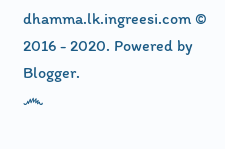dhamma.lk.ingreesi.com © 2016 - 2020. Powered by Blogger.
෴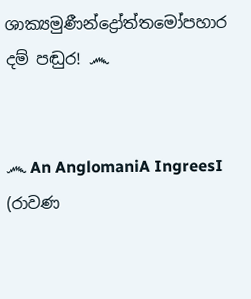ශාක්‍යමුණීන්ද්‍රෝත්තමෝපහාර දම් පඬුර! ෴


෴ An AnglomaniA IngreesI (රාවණ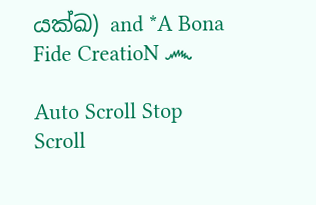යක්ඛ) and *A Bona Fide CreatioN ෴

Auto Scroll Stop Scroll